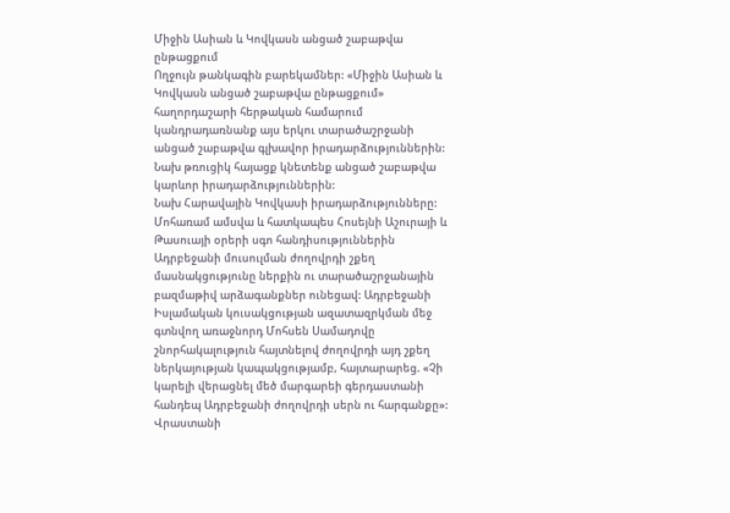Միջին Ասիան և Կովկասն անցած շաբաթվա ընթացքում
Ողջույն թանկագին բարեկամներ: «Միջին Ասիան և Կովկասն անցած շաբաթվա ընթացքում» հաղորդաշարի հերթական համարում կանդրադառնանք այս երկու տարածաշրջանի անցած շաբաթվա գլխավոր իրադարձություններին: Նախ թռուցիկ հայացք կնետենք անցած շաբաթվա կարևոր իրադարձություններին:
Նախ Հարավային Կովկասի իրադարձությունները:
Մոհառամ ամսվա և հատկապես Հոսեյնի Աշուրայի և Թասուայի օրերի սգո հանդիսություններին Ադրբեջանի մուսուլման ժողովրդի շքեղ մասնակցությունը ներքին ու տարածաշրջանային բազմաթիվ արձագանքներ ունեցավ: Ադրբեջանի Իսլամական կուսակցության ազատազրկման մեջ գտնվող առաջնորդ Մոհսեն Սամադովը շնորհակալություն հայտնելով ժողովրդի այդ շքեղ ներկայության կապակցությամբ, հայտարարեց. «Չի կարելի վերացնել մեծ մարգարեի գերդաստանի հանդեպ Ադրբեջանի ժողովրդի սերն ու հարգանքը»:
Վրաստանի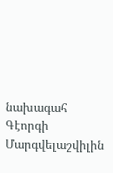նախագահ Գէորգի Մարգվելաշվիլին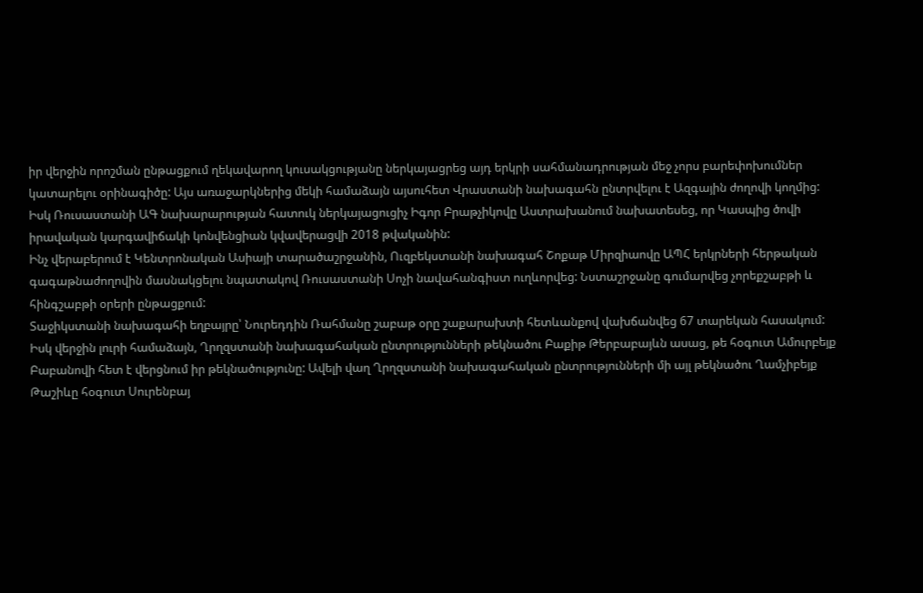իր վերջին որոշման ընթացքում ղեկավարող կուսակցությանը ներկայացրեց այդ երկրի սահմանադրության մեջ չորս բարեփոխումներ կատարելու օրինագիծը: Այս առաջարկներից մեկի համաձայն այսուհետ Վրաստանի նախագահն ընտրվելու է Ազգային ժողովի կողմից:
Իսկ Ռուսաստանի ԱԳ նախարարության հատուկ ներկայացուցիչ Իգոր Բրաթչիկովը Աստրախանում նախատեսեց, որ Կասպից ծովի իրավական կարգավիճակի կոնվենցիան կվավերացվի 2018 թվականին:
Ինչ վերաբերում է Կենտրոնական Ասիայի տարածաշրջանին, Ուզբեկստանի նախագահ Շոքաթ Միրզիաովը ԱՊՀ երկրների հերթական գագաթնաժողովին մասնակցելու նպատակով Ռուսաստանի Սոչի նավահանգիստ ուղևորվեց: Նստաշրջանը գումարվեց չորեքշաբթի և հինգշաբթի օրերի ընթացքում:
Տաջիկստանի նախագահի եղբայրը՝ Նուրեդդին Ռահմանը շաբաթ օրը շաքարախտի հետևանքով վախճանվեց 67 տարեկան հասակում:
Իսկ վերջին լուրի համաձայն, Ղրղզստանի նախագահական ընտրությունների թեկնածու Բաքիթ Թերբաբայևն ասաց, թե հօգուտ Ամուրբեյք Բաբանովի հետ է վերցնում իր թեկնածությունը: Ավելի վաղ Ղրղզստանի նախագահական ընտրությունների մի այլ թեկնածու Ղամչիբեյք Թաշիևը հօգուտ Սուրենբայ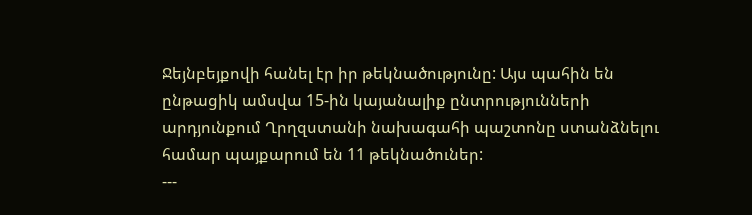Ջեյնբեյքովի հանել էր իր թեկնածությունը: Այս պահին են ընթացիկ ամսվա 15-ին կայանալիք ընտրությունների արդյունքում Ղրղզստանի նախագահի պաշտոնը ստանձնելու համար պայքարում են 11 թեկնածուներ:
---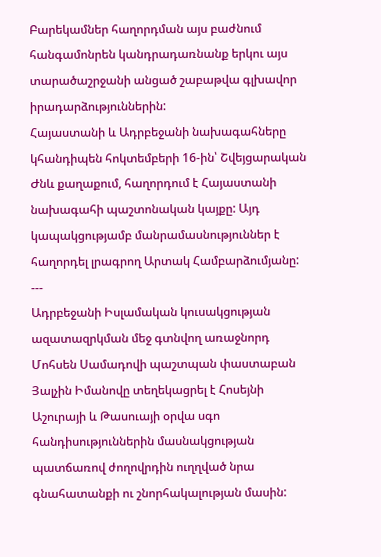Բարեկամներ հաղորդման այս բաժնում հանգամոնրեն կանդրադառնանք երկու այս տարածաշրջանի անցած շաբաթվա գլխավոր իրադարձություններին:
Հայաստանի և Ադրբեջանի նախագահները կհանդիպեն հոկտեմբերի 16-ին՝ Շվեյցարական Ժնև քաղաքում, հաղորդում է Հայաստանի նախագահի պաշտոնական կայքը: Այդ կապակցությամբ մանրամասնություններ է հաղորդել լրագրող Արտակ Համբարձումյանը:
---
Ադրբեջանի Իսլամական կուսակցության ազատազրկման մեջ գտնվող առաջնորդ Մոհսեն Սամադովի պաշտպան փաստաբան Յալչին Իմանովը տեղեկացրել է Հոսեյնի Աշուրայի և Թասուայի օրվա սգո հանդիսություններին մասնակցության պատճառով ժողովրդին ուղղված նրա գնահատանքի ու շնորհակալության մասին: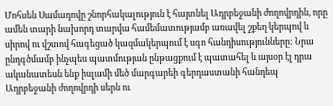Մոհսեն Սամադովը շնորհակալություն է հայտնել Ադրբեջանի ժողովրդին, որը ամեն տարի նախորդ տարվա համեմատությամբ առավել շքեղ կերպով և սիրով ու վշտով հագեցած կազմակերպում է սգո հանդիսությունները: Նրա ընդգծմամբ ինչպես պատմության ընթացքում է պատահել և այսօր էլ դրա ականատեսն ենք իսլամի մեծ մարգարեի գերդաստանի հանդեպ Ադրբեջանի ժողովրդի սերն ու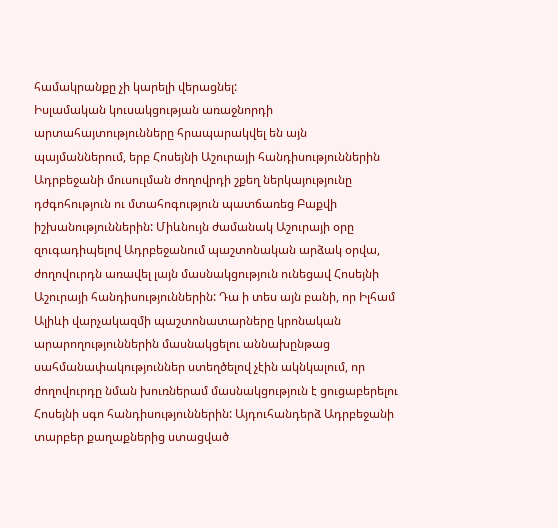համակրանքը չի կարելի վերացնել:
Իսլամական կուսակցության առաջնորդի արտահայտությունները հրապարակվել են այն պայմաններում, երբ Հոսեյնի Աշուրայի հանդիսություններին Ադրբեջանի մուսուլման ժողովրդի շքեղ ներկայությունը դժգոհություն ու մտահոգություն պատճառեց Բաքվի իշխանություններին: Միևնույն ժամանակ Աշուրայի օրը զուգադիպելով Ադրբեջանում պաշտոնական արձակ օրվա, ժողովուրդն առավել լայն մասնակցություն ունեցավ Հոսեյնի Աշուրայի հանդիսություններին: Դա ի տես այն բանի, որ Իլհամ Ալիևի վարչակազմի պաշտոնատարները կրոնական արարողություններին մասնակցելու աննախընթաց սահմանափակություններ ստեղծելով չէին ակնկալում, որ ժողովուրդը նման խուռներամ մասնակցություն է ցուցաբերելու Հոսեյնի սգո հանդիսություններին: Այդուհանդերձ Ադրբեջանի տարբեր քաղաքներից ստացված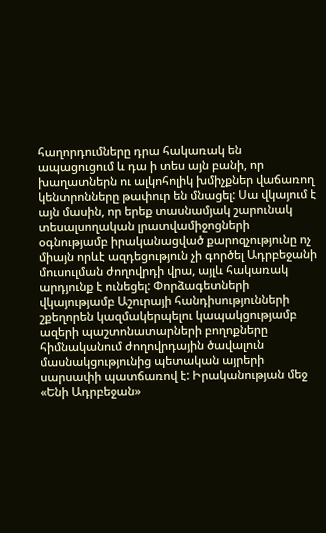հաղորդումները դրա հակառակ են ապացուցում և դա ի տես այն բանի, որ խաղատներն ու ալկոհոլիկ խմիչքներ վաճառող կենտրոնները թափուր են մնացել: Սա վկայում է այն մասին, որ երեք տասնամյակ շարունակ տեսալսողական լրատվամիջոցների օգնությամբ իրականացված քարոզչությունը ոչ միայն որևէ ազդեցություն չի գործել Ադրբեջանի մուսուլման ժողովրդի վրա, այլև հակառակ արդյունք է ունեցել: Փորձագետների վկայությամբ Աշուրայի հանդիսությունների շքեղորեն կազմակերպելու կապակցությամբ ազերի պաշտոնատարների բողոքները հիմնականում ժողովրդային ծավալուն մասնակցությունից պետական այրերի սարսափի պատճառով է: Իրականության մեջ «Ենի Ադրբեջան»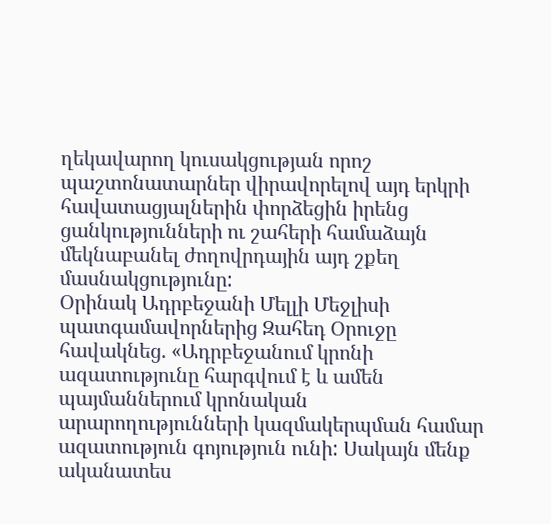ղեկավարող կուսակցության որոշ պաշտոնատարներ վիրավորելով այդ երկրի հավատացյալներին փորձեցին իրենց ցանկությունների ու շահերի համաձայն մեկնաբանել ժողովրդային այդ շքեղ մասնակցությունը:
Օրինակ Ադրբեջանի Մելլի Մեջլիսի պատգամավորներից Զահեդ Օրուջը հավակնեց. «Ադրբեջանում կրոնի ազատությունը հարգվում է և ամեն պայմաններում կրոնական արարողությունների կազմակերպման համար ազատություն գոյություն ունի: Սակայն մենք ականատես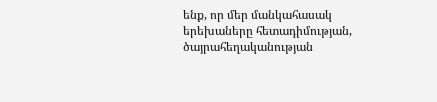ենք, որ մեր մանկահասակ երեխաները հետադիմության, ծայրահեղականության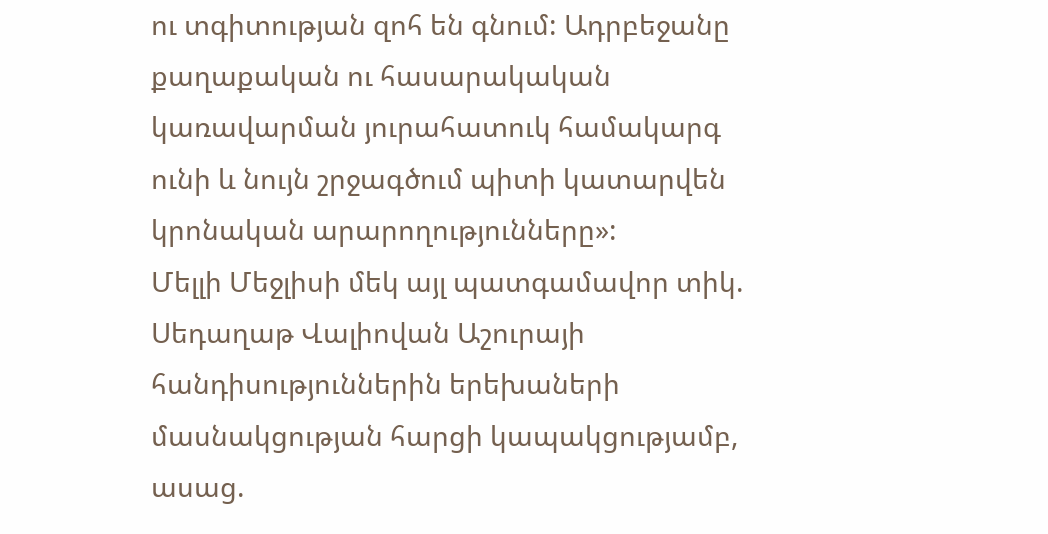ու տգիտության զոհ են գնում: Ադրբեջանը քաղաքական ու հասարակական կառավարման յուրահատուկ համակարգ ունի և նույն շրջագծում պիտի կատարվեն կրոնական արարողությունները»:
Մելլի Մեջլիսի մեկ այլ պատգամավոր տիկ. Սեդաղաթ Վալիովան Աշուրայի հանդիսություններին երեխաների մասնակցության հարցի կապակցությամբ, ասաց.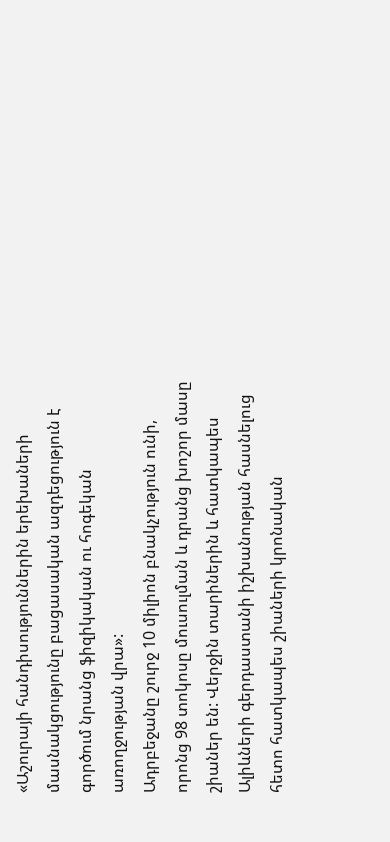«Աշուրայի հանդիսություններին երեխաների մասնակցությունը բացասական ազդեցություն է գործում նրանց ֆիզիկական ու հոգեկան առողջության վրա»:
Ադրբեջանը շուրջ 10 միլիոն բնակչություն ունի, որոնց 98 տոկոսը մուսուլման և դրանց խոշոր մասը շիաներ են: Վերջին տարիներին և հատկապես Ալիևների գերդաստանի իշխանության հասնելուց հետո հատկապես շիաների կրոնական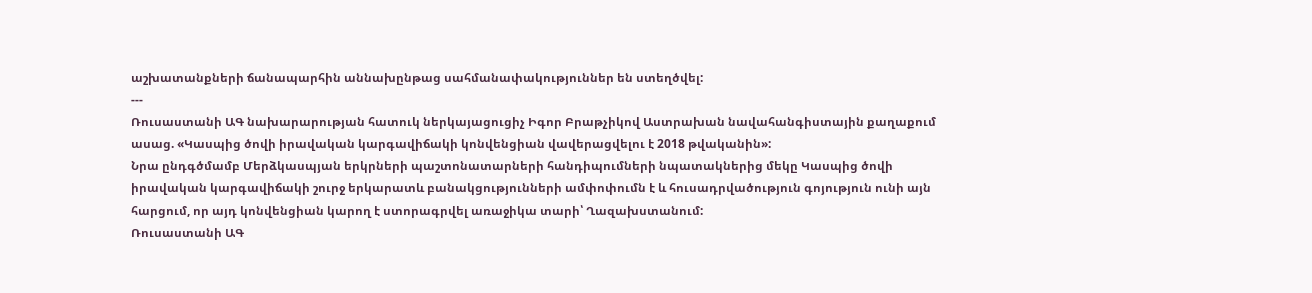աշխատանքների ճանապարհին աննախընթաց սահմանափակություններ են ստեղծվել:
---
Ռուսաստանի ԱԳ նախարարության հատուկ ներկայացուցիչ Իգոր Բրաթչիկով Աստրախան նավահանգիստային քաղաքում ասաց. «Կասպից ծովի իրավական կարգավիճակի կոնվենցիան վավերացվելու է 2018 թվականին»:
Նրա ընդգծմամբ Մերձկասպյան երկրների պաշտոնատարների հանդիպումների նպատակներից մեկը Կասպից ծովի իրավական կարգավիճակի շուրջ երկարատև բանակցությունների ամփոփումն է և հուսադրվածություն գոյություն ունի այն հարցում, որ այդ կոնվենցիան կարող է ստորագրվել առաջիկա տարի՝ Ղազախստանում:
Ռուսաստանի ԱԳ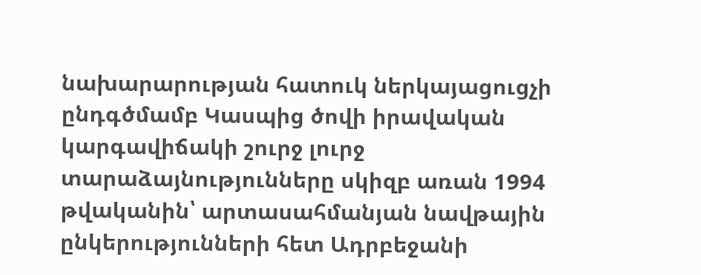նախարարության հատուկ ներկայացուցչի ընդգծմամբ Կասպից ծովի իրավական կարգավիճակի շուրջ լուրջ տարաձայնությունները սկիզբ առան 1994 թվականին՝ արտասահմանյան նավթային ընկերությունների հետ Ադրբեջանի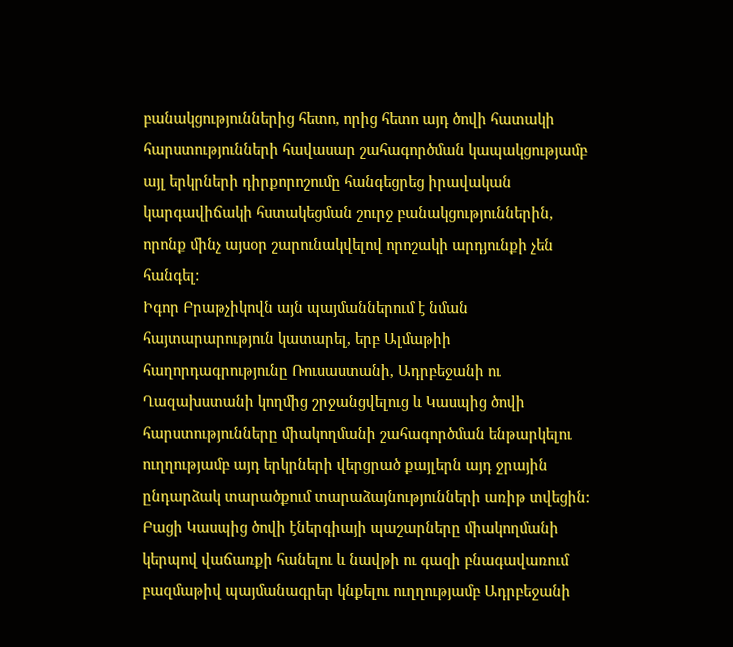բանակցություններից հետո, որից հետո այդ ծովի հատակի հարստությունների հավասար շահագործման կապակցությամբ այլ երկրների դիրքորոշումը հանգեցրեց իրավական կարգավիճակի հստակեցման շուրջ բանակցություններին, որոնք մինչ այսօր շարունակվելով որոշակի արդյունքի չեն հանգել:
Իգոր Բրաթչիկովն այն պայմաններում է նման հայտարարություն կատարել, երբ Ալմաթիի հաղորդագրությունը Ռուսաստանի, Ադրբեջանի ու Ղազախստանի կողմից շրջանցվելուց և Կասպից ծովի հարստությունները միակողմանի շահագործման ենթարկելու ուղղությամբ այդ երկրների վերցրած քայլերն այդ ջրային ընդարձակ տարածքում տարաձայնությունների առիթ տվեցին: Բացի Կասպից ծովի էներգիայի պաշարները միակողմանի կերպով վաճառքի հանելու և նավթի ու գազի բնագավառում բազմաթիվ պայմանագրեր կնքելու ուղղությամբ Ադրբեջանի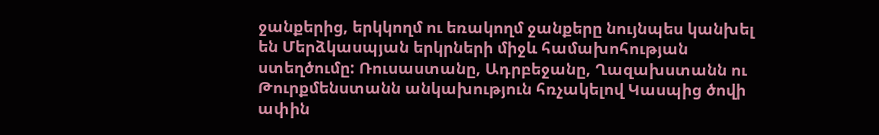ջանքերից, երկկողմ ու եռակողմ ջանքերը նույնպես կանխել են Մերձկասպյան երկրների միջև համախոհության ստեղծումը: Ռուսաստանը, Ադրբեջանը, Ղազախստանն ու Թուրքմենստանն անկախություն հռչակելով Կասպից ծովի ափին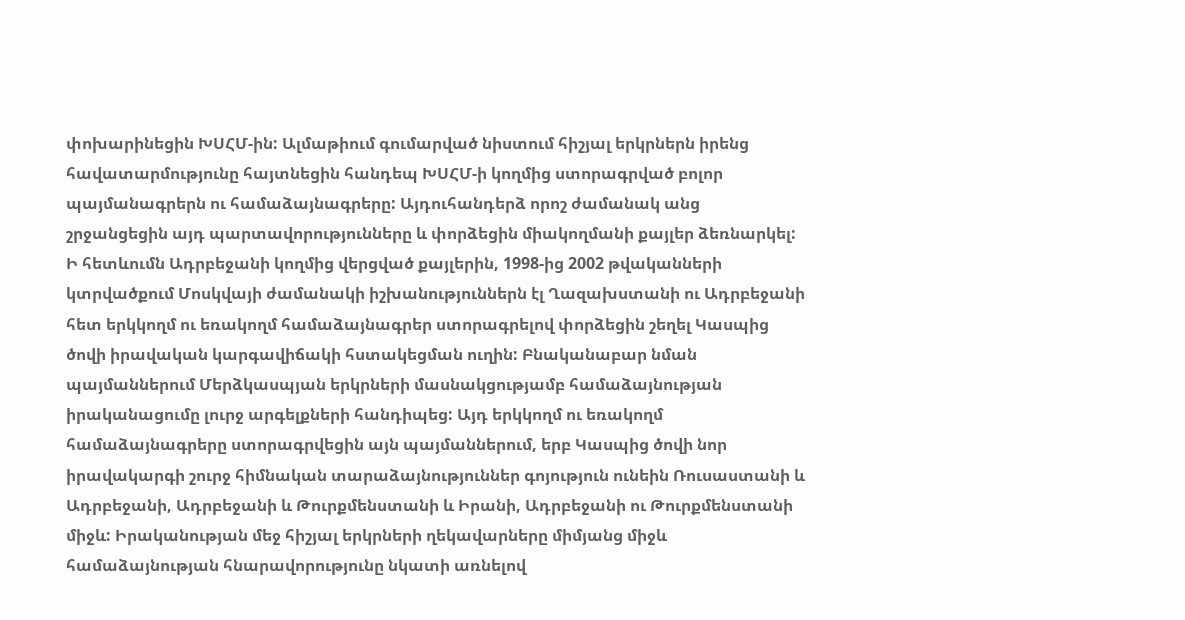փոխարինեցին ԽՍՀՄ-ին: Ալմաթիում գումարված նիստում հիշյալ երկրներն իրենց հավատարմությունը հայտնեցին հանդեպ ԽՍՀՄ-ի կողմից ստորագրված բոլոր պայմանագրերն ու համաձայնագրերը: Այդուհանդերձ որոշ ժամանակ անց շրջանցեցին այդ պարտավորությունները և փորձեցին միակողմանի քայլեր ձեռնարկել:
Ի հետևումն Ադրբեջանի կողմից վերցված քայլերին, 1998-ից 2002 թվականների կտրվածքում Մոսկվայի ժամանակի իշխանություններն էլ Ղազախստանի ու Ադրբեջանի հետ երկկողմ ու եռակողմ համաձայնագրեր ստորագրելով փորձեցին շեղել Կասպից ծովի իրավական կարգավիճակի հստակեցման ուղին: Բնականաբար նման պայմաններում Մերձկասպյան երկրների մասնակցությամբ համաձայնության իրականացումը լուրջ արգելքների հանդիպեց: Այդ երկկողմ ու եռակողմ համաձայնագրերը ստորագրվեցին այն պայմաններում, երբ Կասպից ծովի նոր իրավակարգի շուրջ հիմնական տարաձայնություններ գոյություն ունեին Ռուսաստանի և Ադրբեջանի, Ադրբեջանի և Թուրքմենստանի և Իրանի, Ադրբեջանի ու Թուրքմենստանի միջև: Իրականության մեջ հիշյալ երկրների ղեկավարները միմյանց միջև համաձայնության հնարավորությունը նկատի առնելով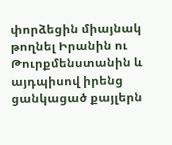փորձեցին միայնակ թողնել Իրանին ու Թուրքմենստանին և այդպիսով իրենց ցանկացած քայլերն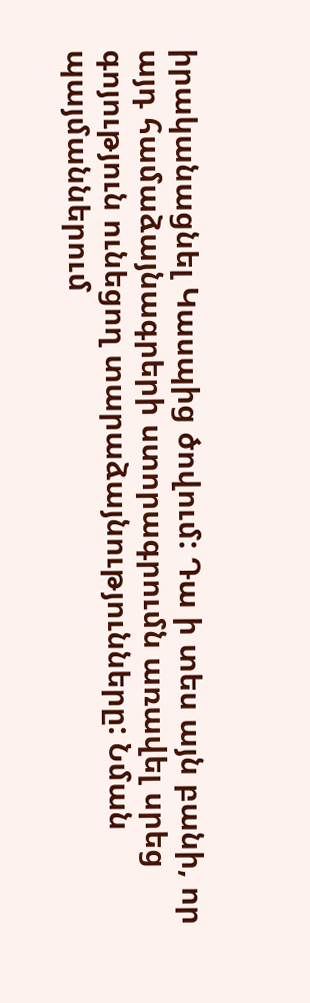իրականացնել Կասպից ծովում: Դա ի տես այն բանի, որ այդ համաձայնագրերի ստորագրումն առավել սրեց գոյություն ունեցող տարաձայնությունները: Նման պայմաններում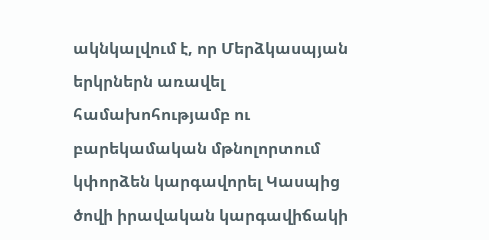ակնկալվում է, որ Մերձկասպյան երկրներն առավել համախոհությամբ ու բարեկամական մթնոլորտում կփորձեն կարգավորել Կասպից ծովի իրավական կարգավիճակի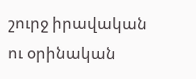շուրջ իրավական ու օրինական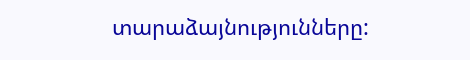տարաձայնությունները: